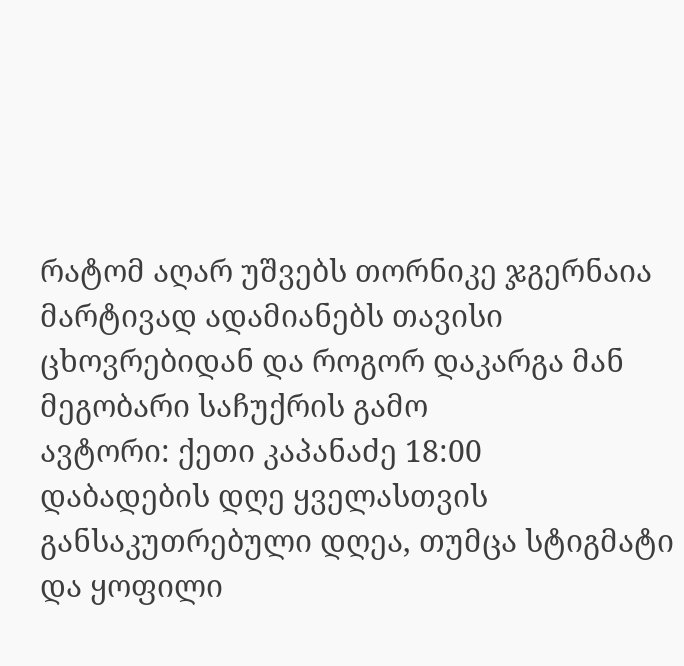რატომ აღარ უშვებს თორნიკე ჯგერნაია მარტივად ადამიანებს თავისი ცხოვრებიდან და როგორ დაკარგა მან მეგობარი საჩუქრის გამო
ავტორი: ქეთი კაპანაძე 18:00
დაბადების დღე ყველასთვის განსაკუთრებული დღეა, თუმცა სტიგმატი და ყოფილი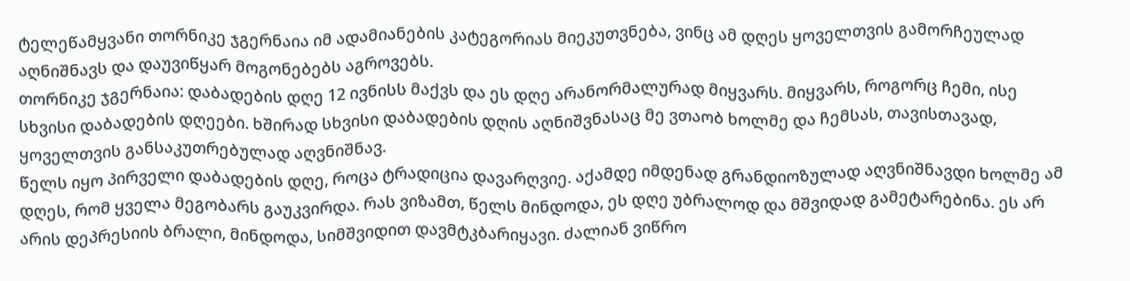ტელეწამყვანი თორნიკე ჯგერნაია იმ ადამიანების კატეგორიას მიეკუთვნება, ვინც ამ დღეს ყოველთვის გამორჩეულად აღნიშნავს და დაუვიწყარ მოგონებებს აგროვებს.
თორნიკე ჯგერნაია: დაბადების დღე 12 ივნისს მაქვს და ეს დღე არანორმალურად მიყვარს. მიყვარს, როგორც ჩემი, ისე სხვისი დაბადების დღეები. ხშირად სხვისი დაბადების დღის აღნიშვნასაც მე ვთაობ ხოლმე და ჩემსას, თავისთავად, ყოველთვის განსაკუთრებულად აღვნიშნავ.
წელს იყო პირველი დაბადების დღე, როცა ტრადიცია დავარღვიე. აქამდე იმდენად გრანდიოზულად აღვნიშნავდი ხოლმე ამ დღეს, რომ ყველა მეგობარს გაუკვირდა. რას ვიზამთ, წელს მინდოდა, ეს დღე უბრალოდ და მშვიდად გამეტარებინა. ეს არ არის დეპრესიის ბრალი, მინდოდა, სიმშვიდით დავმტკბარიყავი. ძალიან ვიწრო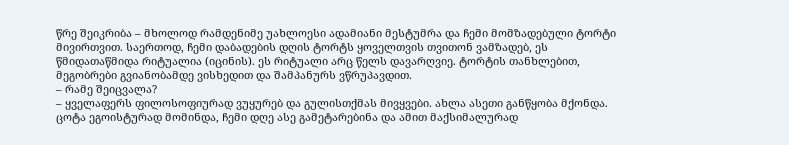წრე შეიკრიბა – მხოლოდ რამდენიმე უახლოესი ადამიანი მესტუმრა და ჩემი მომზადებული ტორტი მივირთვით. საერთოდ, ჩემი დაბადების დღის ტორტს ყოველთვის თვითონ ვამზადებ, ეს წმიდათაწმიდა რიტუალია (იცინის). ეს რიტუალი არც წელს დავარღვიე. ტორტის თანხლებით, მეგობრები გვიანობამდე ვისხედით და შამპანურს ვწრუპავდით.
– რამე შეიცვალა?
– ყველაფერს ფილოსოფიურად ვუყურებ და გულისთქმას მივყვები. ახლა ასეთი განწყობა მქონდა. ცოტა ეგოისტურად მომინდა, ჩემი დღე ასე გამეტარებინა და ამით მაქსიმალურად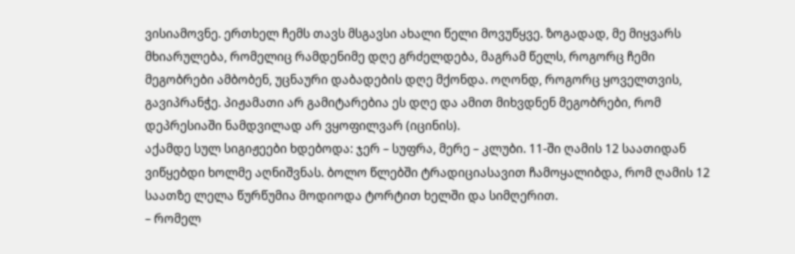ვისიამოვნე. ერთხელ ჩემს თავს მსგავსი ახალი წელი მოვუწყვე. ზოგადად, მე მიყვარს მხიარულება, რომელიც რამდენიმე დღე გრძელდება, მაგრამ წელს, როგორც ჩემი მეგობრები ამბობენ, უცნაური დაბადების დღე მქონდა. ოღონდ, როგორც ყოველთვის, გავიპრანჭე. პიჟამათი არ გამიტარებია ეს დღე და ამით მიხვდნენ მეგობრები, რომ დეპრესიაში ნამდვილად არ ვყოფილვარ (იცინის).
აქამდე სულ სიგიჟეები ხდებოდა: ჯერ – სუფრა, მერე – კლუბი. 11-ში ღამის 12 საათიდან ვიწყებდი ხოლმე აღნიშვნას. ბოლო წლებში ტრადიციასავით ჩამოყალიბდა, რომ ღამის 12 საათზე ლელა წურწუმია მოდიოდა ტორტით ხელში და სიმღერით.
– რომელ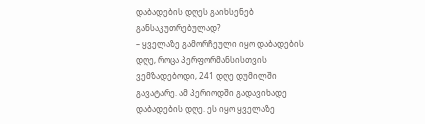დაბადების დღეს გაიხსენებ განსაკუთრებულად?
– ყველაზე გამორჩეული იყო დაბადების დღე, როცა პერფორმანსისთვის ვემზადებოდი, 241 დღე დუმილში გავატარე. ამ პერიოდში გადავიხადე დაბადების დღე. ეს იყო ყველაზე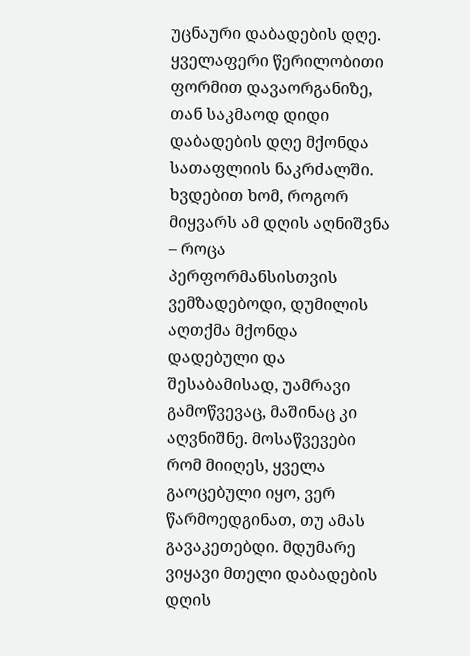უცნაური დაბადების დღე. ყველაფერი წერილობითი ფორმით დავაორგანიზე, თან საკმაოდ დიდი დაბადების დღე მქონდა სათაფლიის ნაკრძალში. ხვდებით ხომ, როგორ მიყვარს ამ დღის აღნიშვნა – როცა პერფორმანსისთვის ვემზადებოდი, დუმილის აღთქმა მქონდა დადებული და შესაბამისად, უამრავი გამოწვევაც, მაშინაც კი აღვნიშნე. მოსაწვევები რომ მიიღეს, ყველა გაოცებული იყო, ვერ წარმოედგინათ, თუ ამას გავაკეთებდი. მდუმარე ვიყავი მთელი დაბადების დღის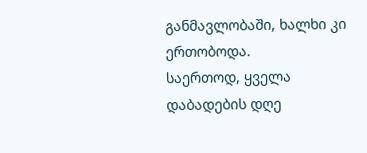განმავლობაში, ხალხი კი ერთობოდა.
საერთოდ, ყველა დაბადების დღე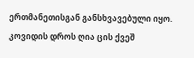ერთმანეთისგან განსხვავებული იყო. კოვიდის დროს ღია ცის ქვეშ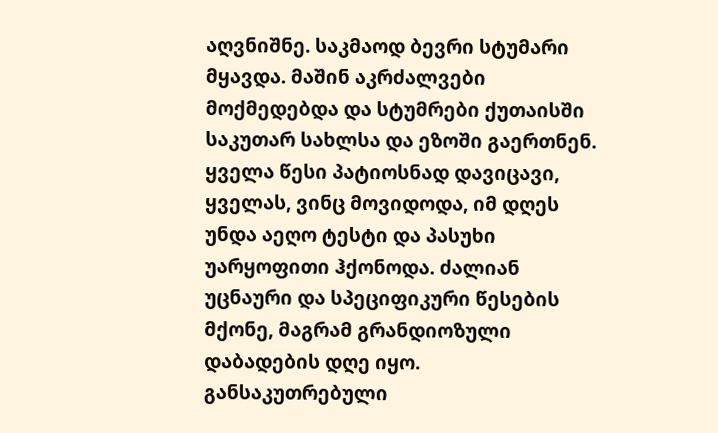აღვნიშნე. საკმაოდ ბევრი სტუმარი მყავდა. მაშინ აკრძალვები მოქმედებდა და სტუმრები ქუთაისში საკუთარ სახლსა და ეზოში გაერთნენ. ყველა წესი პატიოსნად დავიცავი, ყველას, ვინც მოვიდოდა, იმ დღეს უნდა აეღო ტესტი და პასუხი უარყოფითი ჰქონოდა. ძალიან უცნაური და სპეციფიკური წესების მქონე, მაგრამ გრანდიოზული დაბადების დღე იყო.
განსაკუთრებული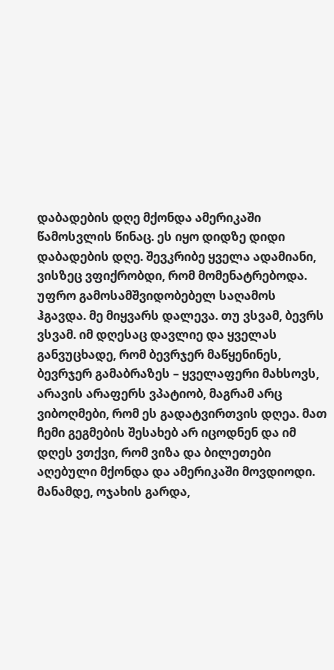დაბადების დღე მქონდა ამერიკაში წამოსვლის წინაც. ეს იყო დიდზე დიდი დაბადების დღე. შევკრიბე ყველა ადამიანი, ვისზეც ვფიქრობდი, რომ მომენატრებოდა. უფრო გამოსამშვიდობებელ საღამოს ჰგავდა. მე მიყვარს დალევა. თუ ვსვამ, ბევრს ვსვამ. იმ დღესაც დავლიე და ყველას განვუცხადე, რომ ბევრჯერ მაწყენინეს, ბევრჯერ გამაბრაზეს – ყველაფერი მახსოვს, არავის არაფერს ვპატიობ, მაგრამ არც ვიბოღმები, რომ ეს გადატვირთვის დღეა. მათ ჩემი გეგმების შესახებ არ იცოდნენ და იმ დღეს ვთქვი, რომ ვიზა და ბილეთები აღებული მქონდა და ამერიკაში მოვდიოდი. მანამდე, ოჯახის გარდა,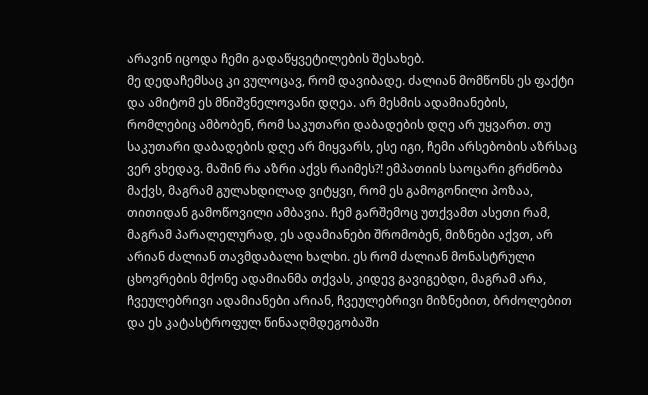არავინ იცოდა ჩემი გადაწყვეტილების შესახებ.
მე დედაჩემსაც კი ვულოცავ, რომ დავიბადე. ძალიან მომწონს ეს ფაქტი და ამიტომ ეს მნიშვნელოვანი დღეა. არ მესმის ადამიანების, რომლებიც ამბობენ, რომ საკუთარი დაბადების დღე არ უყვართ. თუ საკუთარი დაბადების დღე არ მიყვარს, ესე იგი, ჩემი არსებობის აზრსაც ვერ ვხედავ. მაშინ რა აზრი აქვს რაიმეს?! ემპათიის საოცარი გრძნობა მაქვს, მაგრამ გულახდილად ვიტყვი, რომ ეს გამოგონილი პოზაა, თითიდან გამოწოვილი ამბავია. ჩემ გარშემოც უთქვამთ ასეთი რამ, მაგრამ პარალელურად, ეს ადამიანები შრომობენ, მიზნები აქვთ, არ არიან ძალიან თავმდაბალი ხალხი. ეს რომ ძალიან მონასტრული ცხოვრების მქონე ადამიანმა თქვას, კიდევ გავიგებდი, მაგრამ არა, ჩვეულებრივი ადამიანები არიან, ჩვეულებრივი მიზნებით, ბრძოლებით და ეს კატასტროფულ წინააღმდეგობაში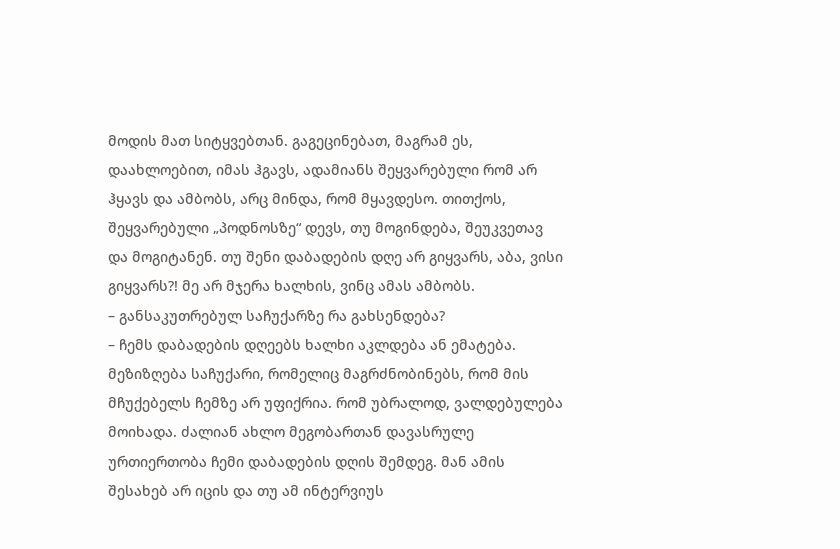მოდის მათ სიტყვებთან. გაგეცინებათ, მაგრამ ეს, დაახლოებით, იმას ჰგავს, ადამიანს შეყვარებული რომ არ ჰყავს და ამბობს, არც მინდა, რომ მყავდესო. თითქოს, შეყვარებული „პოდნოსზე“ დევს, თუ მოგინდება, შეუკვეთავ და მოგიტანენ. თუ შენი დაბადების დღე არ გიყვარს, აბა, ვისი გიყვარს?! მე არ მჯერა ხალხის, ვინც ამას ამბობს.
– განსაკუთრებულ საჩუქარზე რა გახსენდება?
– ჩემს დაბადების დღეებს ხალხი აკლდება ან ემატება. მეზიზღება საჩუქარი, რომელიც მაგრძნობინებს, რომ მის მჩუქებელს ჩემზე არ უფიქრია. რომ უბრალოდ, ვალდებულება მოიხადა. ძალიან ახლო მეგობართან დავასრულე ურთიერთობა ჩემი დაბადების დღის შემდეგ. მან ამის შესახებ არ იცის და თუ ამ ინტერვიუს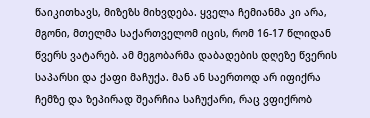წაიკითხავს, მიზეზს მიხვდება. ყველა ჩემიანმა კი არა, მგონი, მთელმა საქართველომ იცის, რომ 16-17 წლიდან წვერს ვატარებ. ამ მეგობარმა დაბადების დღეზე წვერის საპარსი და ქაფი მაჩუქა. მან ან საერთოდ არ იფიქრა ჩემზე და ზეპირად შეარჩია საჩუქარი, რაც ვფიქრობ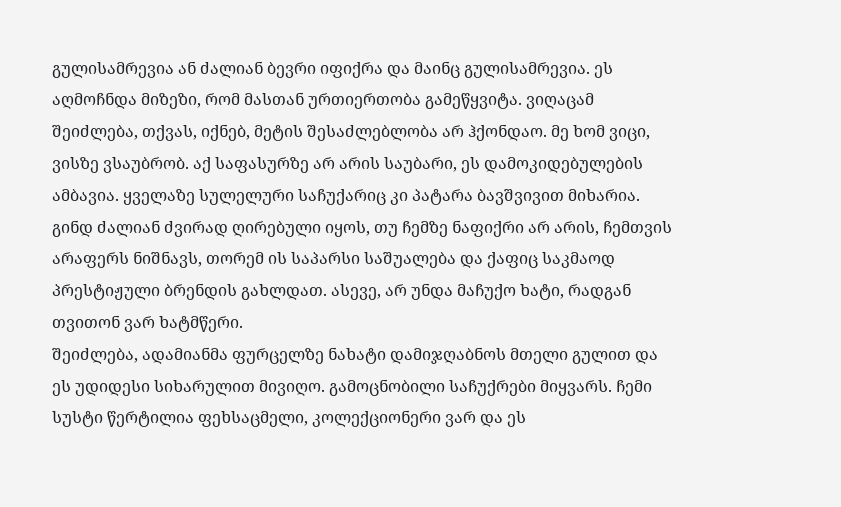გულისამრევია ან ძალიან ბევრი იფიქრა და მაინც გულისამრევია. ეს აღმოჩნდა მიზეზი, რომ მასთან ურთიერთობა გამეწყვიტა. ვიღაცამ შეიძლება, თქვას, იქნებ, მეტის შესაძლებლობა არ ჰქონდაო. მე ხომ ვიცი, ვისზე ვსაუბრობ. აქ საფასურზე არ არის საუბარი, ეს დამოკიდებულების ამბავია. ყველაზე სულელური საჩუქარიც კი პატარა ბავშვივით მიხარია.
გინდ ძალიან ძვირად ღირებული იყოს, თუ ჩემზე ნაფიქრი არ არის, ჩემთვის არაფერს ნიშნავს, თორემ ის საპარსი საშუალება და ქაფიც საკმაოდ პრესტიჟული ბრენდის გახლდათ. ასევე, არ უნდა მაჩუქო ხატი, რადგან თვითონ ვარ ხატმწერი.
შეიძლება, ადამიანმა ფურცელზე ნახატი დამიჯღაბნოს მთელი გულით და ეს უდიდესი სიხარულით მივიღო. გამოცნობილი საჩუქრები მიყვარს. ჩემი სუსტი წერტილია ფეხსაცმელი, კოლექციონერი ვარ და ეს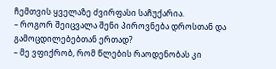ჩემთვის ყველაზე ძვირფასი საჩუქარია.
– როგორ შეიცვალა შენი პიროვნება დროსთან და გამოცდილებებთან ერთად?
– მე ვფიქრობ, რომ წლების რაოდენობას კი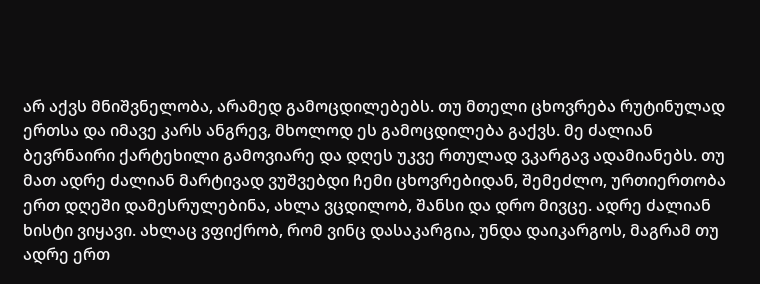არ აქვს მნიშვნელობა, არამედ გამოცდილებებს. თუ მთელი ცხოვრება რუტინულად ერთსა და იმავე კარს ანგრევ, მხოლოდ ეს გამოცდილება გაქვს. მე ძალიან ბევრნაირი ქარტეხილი გამოვიარე და დღეს უკვე რთულად ვკარგავ ადამიანებს. თუ მათ ადრე ძალიან მარტივად ვუშვებდი ჩემი ცხოვრებიდან, შემეძლო, ურთიერთობა ერთ დღეში დამესრულებინა, ახლა ვცდილობ, შანსი და დრო მივცე. ადრე ძალიან ხისტი ვიყავი. ახლაც ვფიქრობ, რომ ვინც დასაკარგია, უნდა დაიკარგოს, მაგრამ თუ ადრე ერთ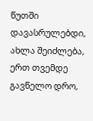წუთში დავასრულებდი, ახლა შეიძლება, ერთ თვემდე გავწელო დრო,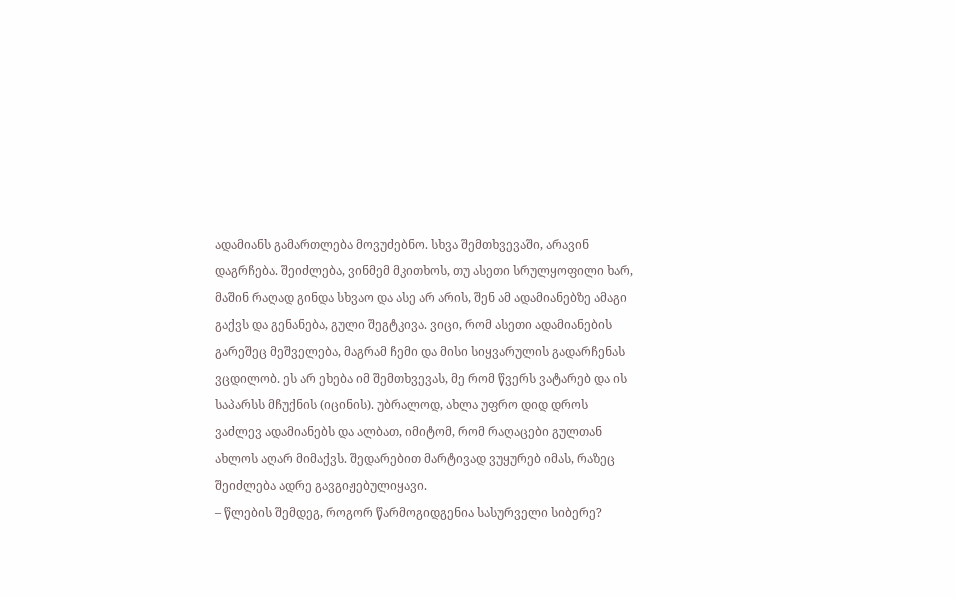ადამიანს გამართლება მოვუძებნო. სხვა შემთხვევაში, არავინ დაგრჩება. შეიძლება, ვინმემ მკითხოს, თუ ასეთი სრულყოფილი ხარ, მაშინ რაღად გინდა სხვაო და ასე არ არის, შენ ამ ადამიანებზე ამაგი გაქვს და გენანება, გული შეგტკივა. ვიცი, რომ ასეთი ადამიანების გარეშეც მეშველება, მაგრამ ჩემი და მისი სიყვარულის გადარჩენას ვცდილობ. ეს არ ეხება იმ შემთხვევას, მე რომ წვერს ვატარებ და ის საპარსს მჩუქნის (იცინის). უბრალოდ, ახლა უფრო დიდ დროს ვაძლევ ადამიანებს და ალბათ, იმიტომ, რომ რაღაცები გულთან ახლოს აღარ მიმაქვს. შედარებით მარტივად ვუყურებ იმას, რაზეც შეიძლება ადრე გავგიჟებულიყავი.
– წლების შემდეგ, როგორ წარმოგიდგენია სასურველი სიბერე?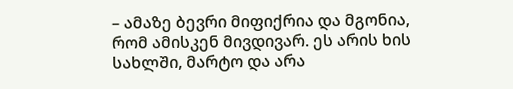– ამაზე ბევრი მიფიქრია და მგონია, რომ ამისკენ მივდივარ. ეს არის ხის სახლში, მარტო და არა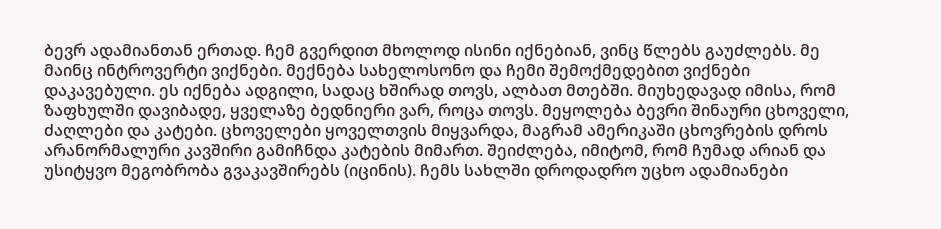ბევრ ადამიანთან ერთად. ჩემ გვერდით მხოლოდ ისინი იქნებიან, ვინც წლებს გაუძლებს. მე მაინც ინტროვერტი ვიქნები. მექნება სახელოსონო და ჩემი შემოქმედებით ვიქნები დაკავებული. ეს იქნება ადგილი, სადაც ხშირად თოვს, ალბათ მთებში. მიუხედავად იმისა, რომ ზაფხულში დავიბადე, ყველაზე ბედნიერი ვარ, როცა თოვს. მეყოლება ბევრი შინაური ცხოველი, ძაღლები და კატები. ცხოველები ყოველთვის მიყვარდა, მაგრამ ამერიკაში ცხოვრების დროს არანორმალური კავშირი გამიჩნდა კატების მიმართ. შეიძლება, იმიტომ, რომ ჩუმად არიან და უსიტყვო მეგობრობა გვაკავშირებს (იცინის). ჩემს სახლში დროდადრო უცხო ადამიანები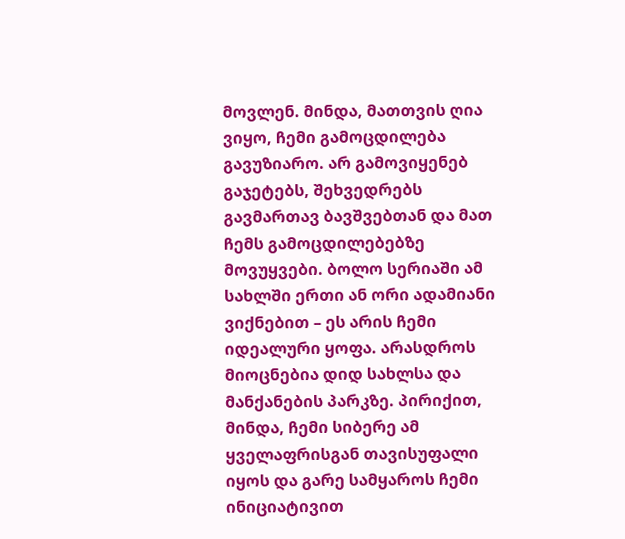მოვლენ. მინდა, მათთვის ღია ვიყო, ჩემი გამოცდილება გავუზიარო. არ გამოვიყენებ გაჯეტებს, შეხვედრებს გავმართავ ბავშვებთან და მათ ჩემს გამოცდილებებზე მოვუყვები. ბოლო სერიაში ამ სახლში ერთი ან ორი ადამიანი ვიქნებით – ეს არის ჩემი იდეალური ყოფა. არასდროს მიოცნებია დიდ სახლსა და მანქანების პარკზე. პირიქით, მინდა, ჩემი სიბერე ამ ყველაფრისგან თავისუფალი იყოს და გარე სამყაროს ჩემი ინიციატივით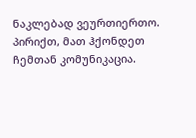ნაკლებად ვეურთიერთო. პირიქთ, მათ ჰქონდეთ ჩემთან კომუნიკაცია.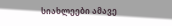სიახლეები ამავე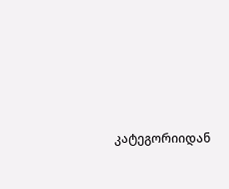კატეგორიიდან